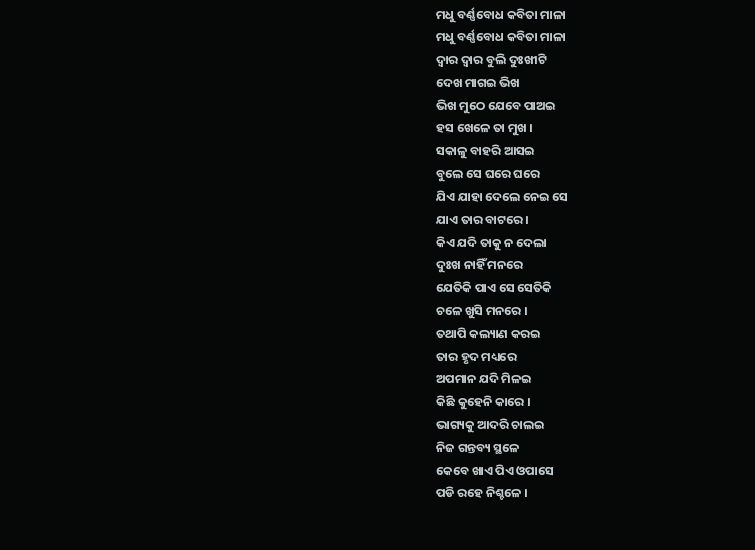ମଧୁ ବର୍ଣ୍ଣବୋଧ କବିତା ମାଳା
ମଧୁ ବର୍ଣ୍ଣବୋଧ କବିତା ମାଳା
ଦ୍ବାର ଦ୍ବାର ବୁଲି ଦୁଃଖୀଟି
ଦେଖ ମାଗଇ ଭିଖ
ଭିଖ ମୁଠେ ଯେବେ ପାଅଇ
ହସ ଖେଳେ ତା ମୁଖ ।
ସକାଳୁ ବାହରି ଆସଇ
ବୁଲେ ସେ ଘରେ ଘରେ
ଯିଏ ଯାହା ଦେଲେ ନେଇ ସେ
ଯାଏ ତାର ବାଟରେ ।
କିଏ ଯଦି ତାକୁ ନ ଦେଲା
ଦୁଃଖ ନାହିଁ ମନରେ
ଯେତିକି ପାଏ ସେ ସେତିକି
ଚଳେ ଖୁସି ମନରେ ।
ତଥାପି କଲ୍ୟାଣ କରଇ
ତାର ହୃଦ ମଧ୍ୟରେ
ଅପମାନ ଯଦି ମିଳଇ
କିଛି କୁହେନି କାରେ ।
ଭାଗ୍ୟକୁ ଆଦରି ଚାଲଇ
ନିଜ ଗନ୍ତବ୍ୟ ସ୍ଥଳେ
କେବେ ଖାଏ ପିଏ ଓପାସେ
ପଡି ରହେ ନିଶ୍ଚଳେ ।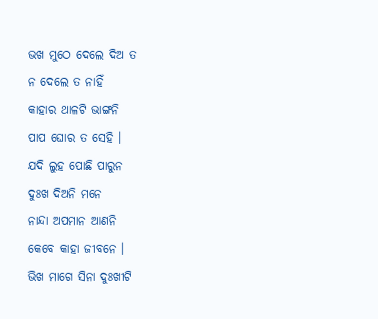ଭଖ ମୁଠେ ଦେଲେ ଦିଅ ତ
ନ ଦେଲେ ତ ନାହିଁ
କାହାର ଥାଳଟି ଭାଙ୍ଗନି
ପାପ ଘୋର ତ ସେହି ।
ଯଦି ଲୁହ ପୋଛି ପାରୁନ
ଦୁଃଖ ଦିଅନି ମନେ
ନାନ୍ଦା ଅପମାନ ଆଣନି
କେବେ କାହା ଜୀବନେ ।
ଭିଖ ମାଗେ ସିନା ଦୁଃଖୀଟି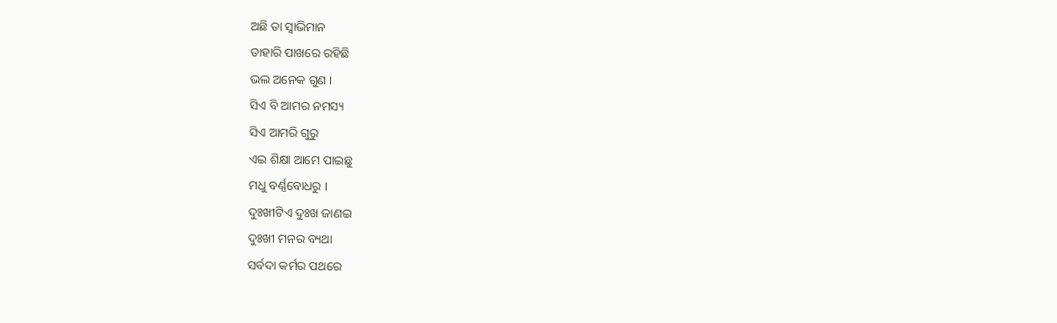ଅଛି ତା ସ୍ବାଭିମାନ
ତାହାରି ପାଖରେ ରହିଛି
ଭଲ ଅନେକ ଗୁଣ ।
ସିଏ ବି ଆମର ନମସ୍ୟ
ସିଏ ଆମରି ଗୁରୁ
ଏଇ ଶିକ୍ଷା ଆମେ ପାଇଛୁ
ମଧୁ ବର୍ଣ୍ଣବୋଧରୁ ।
ଦୁଃଖୀଟିଏ ଦୁଃଖ ଜାଣଇ
ଦୁଃଖୀ ମନର ବ୍ୟଥା
ସର୍ବଦା କର୍ମର ପଥରେ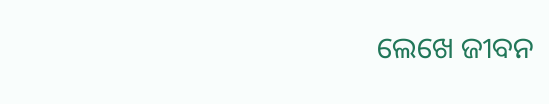ଲେଖେ ଜୀବନ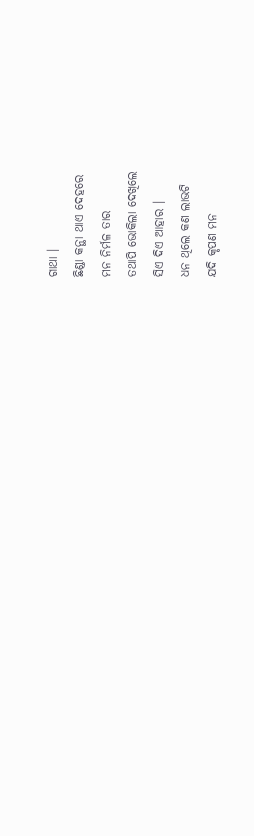ଗାଥା ।
ଛିଣ୍ଡା କନ୍ଥା ଥାଏ ଦେହରେ
ମନ ନିର୍ମଳ ତାର
ତଥାପି ଭୋକିଲା ଦେଖିଲେ
ସିଏ ଦିଏ ଆହାର ।
ଧନ ଥିଲେ କଣ ଲାଭଟି
ଯଦି କୃପଣ ମନ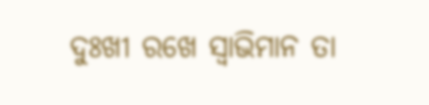ଦୁଃଖୀ ରଖେ ସ୍ବାଭିମାନ ତା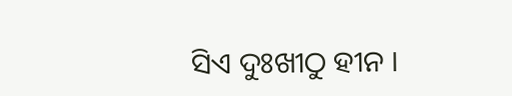ସିଏ ଦୁଃଖୀଠୁ ହୀନ ।